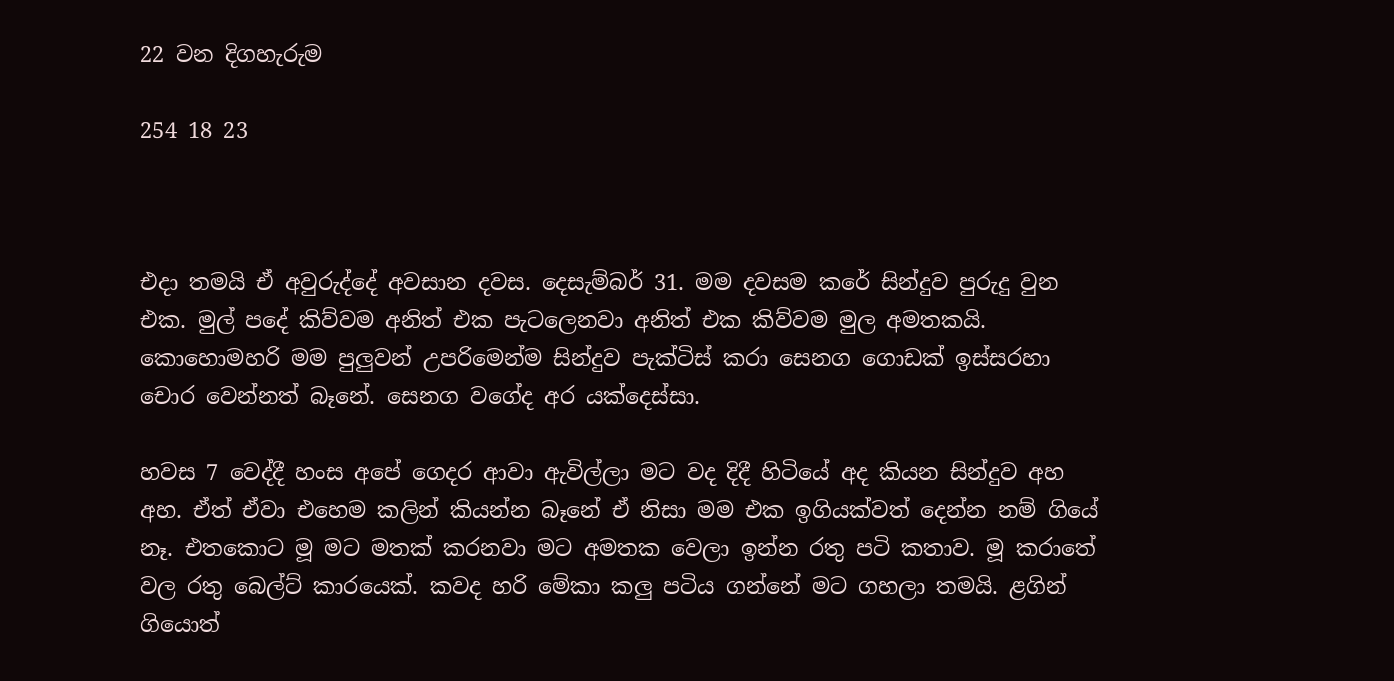22 වන දිගහැරුම

254 18 23



එදා තමයි ඒ අවුරුද්දේ අවසාන දවස. දෙසැම්බර් 31. මම දවසම කරේ සින්දුව පුරුදු වුන එක. මුල් පදේ කිව්වම අනිත් එක පැටලෙනවා අනිත් එක කිව්වම මුල අමතකයි. කොහොමහරි මම පුලුවන් උපරිමෙන්ම සින්දුව පැක්ටිස් කරා සෙනග ගොඩක් ඉස්සරහා චොර වෙන්නත් බෑනේ. සෙනග වගේද අර යක්දෙස්සා.

හවස 7 වෙද්දී හංස අපේ ගෙදර ආවා ඇවිල්ලා මට වද දිදී හිටියේ අද කියන සින්දුව අහ අහ. ඒත් ඒවා එහෙම කලින් කියන්න බෑනේ ඒ නිසා මම එක ඉගියක්වත් දෙන්න නම් ගියේ නෑ. එතකොට මූ මට මතක් කරනවා මට අමතක වෙලා ඉන්න රතු පටි කතාව. මූ කරාතේ වල රතු බෙල්ට් කාරයෙක්. කවද හරි මේකා කලු පටිය ගන්නේ මට ගහලා තමයි. ළගින් ගියොත්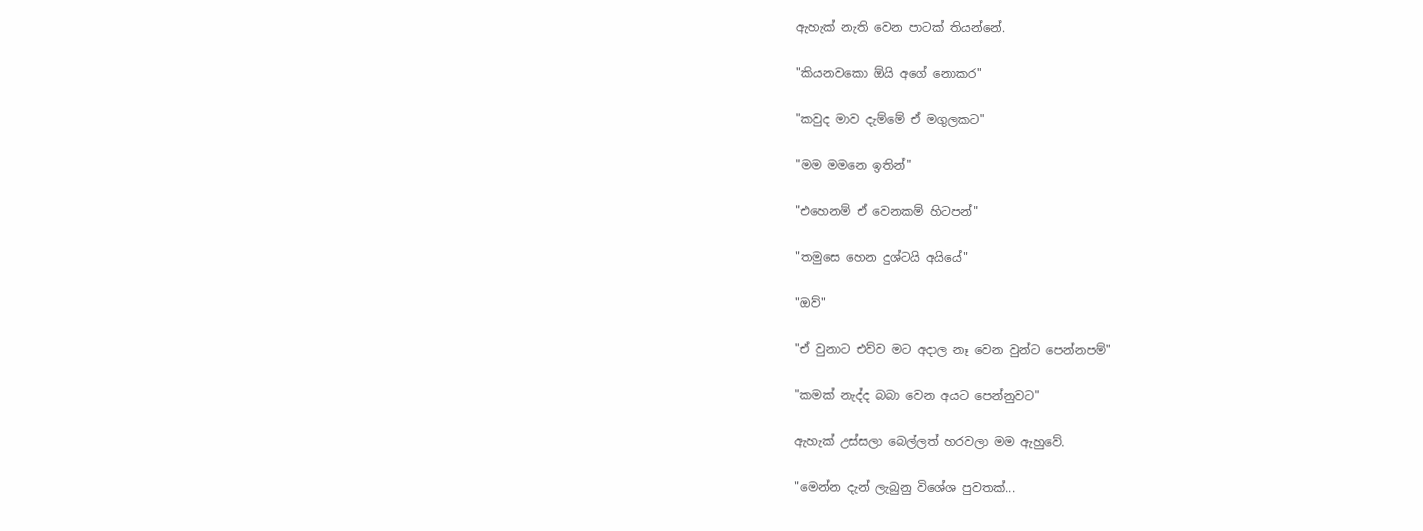ඇහැක් නැති වෙන පාටක් තියන්නේ.

"කියනවකො ඕයි අගේ නොකර"

"කවුද මාව දැම්මේ ඒ මගුලකට"

"මම මමනෙ ඉතින්"

"එහෙනම් ඒ වෙනකම් හිටපන්"

"තමුසෙ හෙන දුශ්ටයි අයියේ"

"ඔව්"

"ඒ වුනාට එව්ව මට අදාල නෑ වෙන වුන්ට පෙන්නපම්"

"කමක් නැද්ද බබා වෙන අයට පෙන්නුවට"

ඇහැක් උස්සලා බෙල්ලත් හරවලා මම ඇහුවේ.

"මෙන්න දැන් ලැබුනු විශේශ පුවතක්...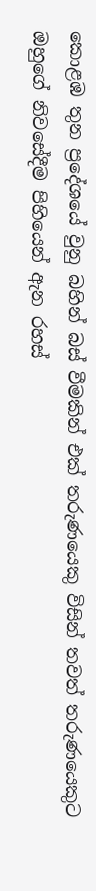කොළඹ තුන ප්‍රදේශයේ වුනු බහින් බස් වීමකින් එක් තරුණයෙකු විසින් තවත් තරුණයෙකුට ඔහුගේ නිවසේදීම පිහියෙන් ඇන රහස්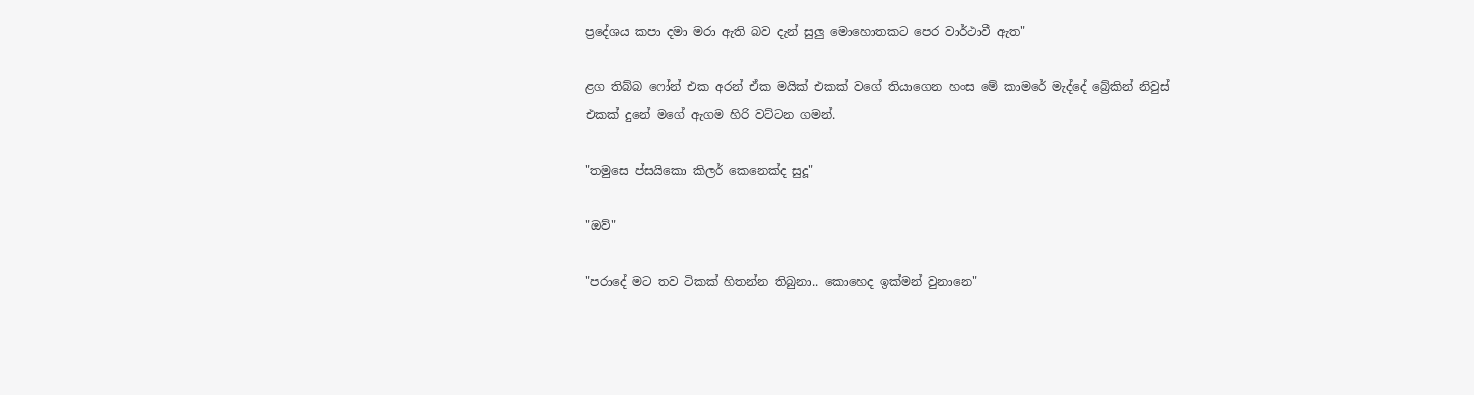ප්‍රදේශය කපා දමා මරා ඇති බව දැන් සුලු මොහොතකට පෙර වාර්ථාවී ඇත"

ළග තිබ්බ ෆෝන් එක අරන් ඒක මයික් එකක් වගේ තියාගෙන හංස මේ කාමරේ මැද්දේ බ්‍රේකින් නිවුස් එකක් දුනේ මගේ ඇගම හිරි වට්ටන ගමන්.

"තමුසෙ ප්සයිකො කිලර් කෙනෙක්ද සුදූ"

"ඔව්"

"පරාදේ මට තව ටිකක් හිතන්න තිබුනා.. කොහෙද ඉක්මන් වුනානෙ"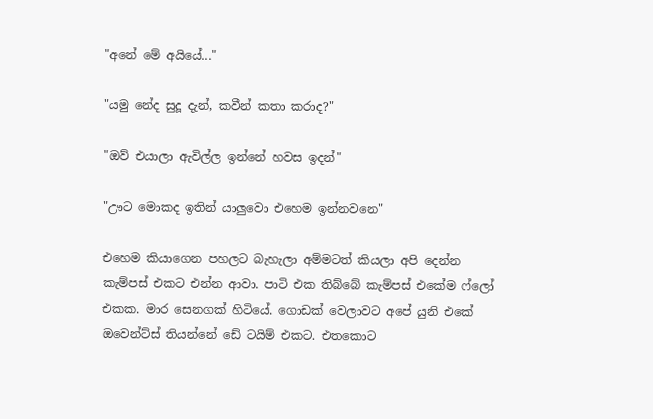"අනේ මේ අයියේ..."

"යමු නේද සුදූ දැන්, කවීන් කතා කරාද?"

"ඔව් එයාලා ඇවිල්ල ඉන්නේ හවස ඉදන්"

"ඌට මොකද ඉතින් යාලුවො එහෙම ඉන්නවනෙ"

එහෙම කියාගෙන පහලට බැහැලා අම්මටත් කියලා අපි දෙන්න කැම්පස් එකට එන්න ආවා. පාටි එක තිබ්බේ කැම්පස් එකේම ෆ්ලෝ එකක. මාර සෙනගක් හිටියේ. ගොඩක් වෙලාවට අපේ යුනි එකේ ඔවෙන්ට්ස් තියන්නේ ඩේ ටයිම් එකට. එතකොට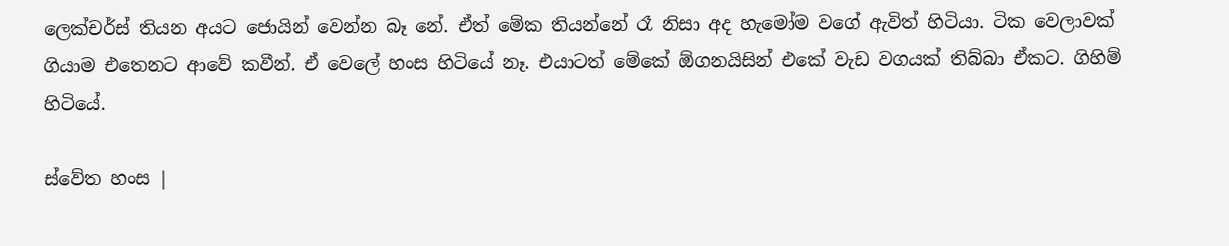ලෙක්චර්ස් තියන අයට ජොයින් වෙන්න බෑ නේ. ඒත් මේක තියන්නේ රෑ නිසා අද හැමෝම වගේ ඇවිත් හිටියා. ටික වෙලාවක් ගියාම එතෙනට ආවේ කවීන්. ඒ වෙලේ හංස හිටියේ නෑ. එයාටත් මේකේ ඕගනයිසින් එකේ වැඩ වගයක් තිබ්බා ඒකට. ගිහිම් හිටියේ.

ස්වේත හංස |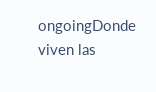ongoingDonde viven las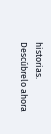historias. Descúbrelo ahora